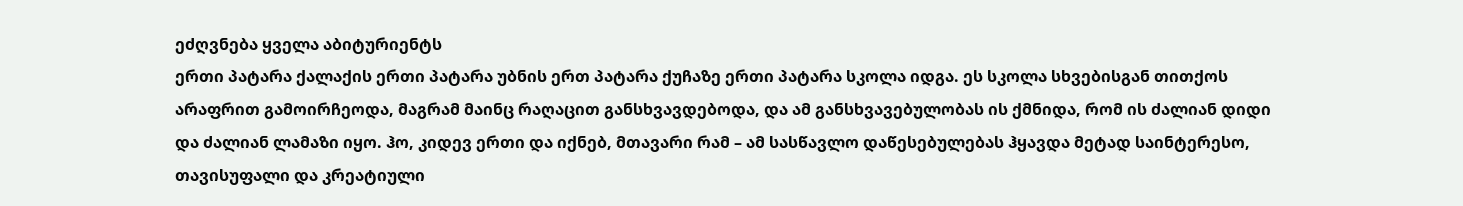ეძღვნება ყველა აბიტურიენტს
ერთი პატარა ქალაქის ერთი პატარა უბნის ერთ პატარა ქუჩაზე ერთი პატარა სკოლა იდგა. ეს სკოლა სხვებისგან თითქოს არაფრით გამოირჩეოდა, მაგრამ მაინც რაღაცით განსხვავდებოდა, და ამ განსხვავებულობას ის ქმნიდა, რომ ის ძალიან დიდი და ძალიან ლამაზი იყო. ჰო, კიდევ ერთი და იქნებ, მთავარი რამ – ამ სასწავლო დაწესებულებას ჰყავდა მეტად საინტერესო, თავისუფალი და კრეატიული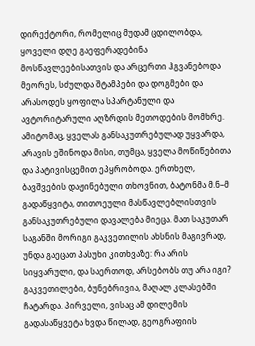დირექტორი, რომელიც მუდამ ცდილობდა, ყოველი დღე გაეფერადებინა მოსწავლეებისათვის და არცერთი ჰგვანებოდა მეორეს, სძულდა შტამპები და დოგმები და არასოდეს ყოფილა სპარტანული და ავტორიტარული აღზრდის მეთოდების მომხრე. ამიტომაც, ყველას განსაკუთრებულად უყვარდა, არავის ეშინოდა მისი, თუმცა, ყველა მოწიწებითა და პატივისცემით ეპყრობოდა. ერთხელ, ბავშვების დაჟინებული თხოვნით, ბატონმა მ.ნ–მ გადაწყვიტა, თითოეული მასწავლებლისთვის განსაკუთრებული დავალება მიეცა. მათ საკუთარ საგანში მორიგი გაკვეთილის ახსნის მაგივრად, უნდა გაეცათ პასუხი კითხვაზე: რა არის სიყვარული, და საერთოდ, არსებობს თუ არა იგი? გაკვეთილები, ბუნებრივია, მაღალ კლასებში ჩატარდა. პირველი, ვისაც ამ დილემის გადასაწყვეტა ხვდა წილად, გეოგრაფიის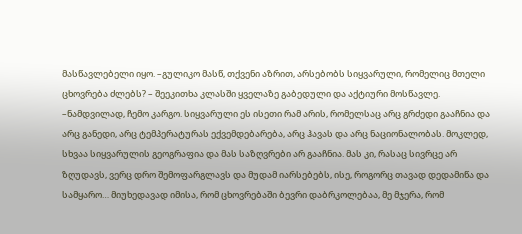მასწავლებელი იყო. –გულიკო მასწ, თქვენი აზრით, არსებობს სიყვარული, რომელიც მთელი ცხოვრება ძლებს? – შეეკითხა კლასში ყველაზე გაბედული და აქტიური მოსწავლე. –ნამდვილად, ჩემო კარგო. სიყვარული ეს ისეთი რამ არის, რომელსაც არც გრძედი გააჩნია და არც განედი, არც ტემპერატურას ექვემდებარება, არც ჰავას და არც ნაციონალობას. მოკლედ, სხვაა სიყვარულის გეოგრაფია და მას საზღვრები არ გააჩნია. მას კი, რასაც სივრცე არ ზღუდავს, ვერც დრო შემოფარგლავს და მუდამ იარსებებს, ისე, როგორც თავად დედამიწა და სამყარო… მიუხედავად იმისა, რომ ცხოვრებაში ბევრი დაბრკოლებაა, მე მჯერა, რომ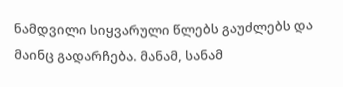ნამდვილი სიყვარული წლებს გაუძლებს და მაინც გადარჩება. მანამ, სანამ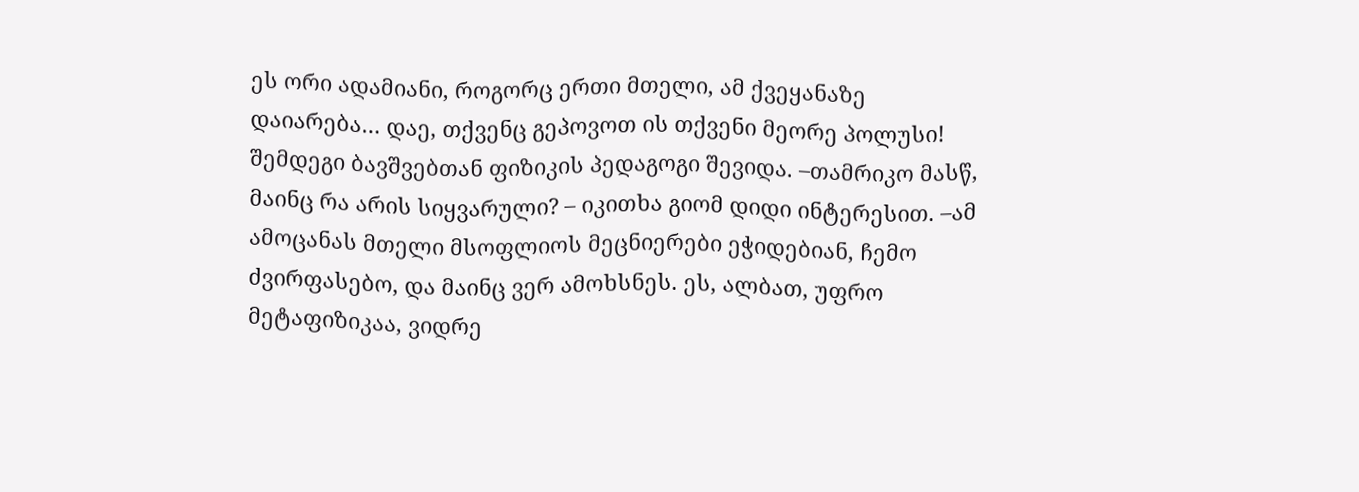ეს ორი ადამიანი, როგორც ერთი მთელი, ამ ქვეყანაზე დაიარება… დაე, თქვენც გეპოვოთ ის თქვენი მეორე პოლუსი! შემდეგი ბავშვებთან ფიზიკის პედაგოგი შევიდა. –თამრიკო მასწ, მაინც რა არის სიყვარული? – იკითხა გიომ დიდი ინტერესით. –ამ ამოცანას მთელი მსოფლიოს მეცნიერები ეჭიდებიან, ჩემო ძვირფასებო, და მაინც ვერ ამოხსნეს. ეს, ალბათ, უფრო მეტაფიზიკაა, ვიდრე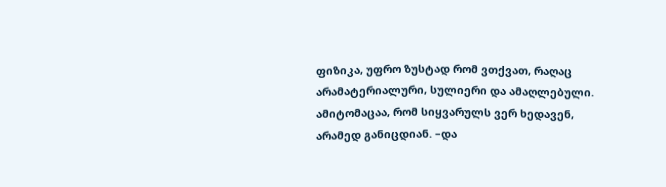ფიზიკა, უფრო ზუსტად რომ ვთქვათ, რაღაც არამატერიალური, სულიერი და ამაღლებული. ამიტომაცაა, რომ სიყვარულს ვერ ხედავენ, არამედ განიცდიან. –და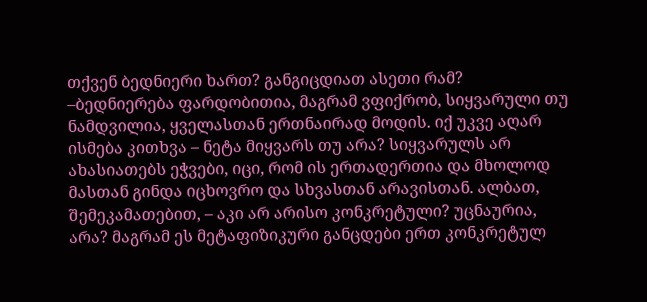თქვენ ბედნიერი ხართ? განგიცდიათ ასეთი რამ? –ბედნიერება ფარდობითია, მაგრამ ვფიქრობ, სიყვარული თუ ნამდვილია, ყველასთან ერთნაირად მოდის. იქ უკვე აღარ ისმება კითხვა – ნეტა მიყვარს თუ არა? სიყვარულს არ ახასიათებს ეჭვები, იცი, რომ ის ერთადერთია და მხოლოდ მასთან გინდა იცხოვრო და სხვასთან არავისთან. ალბათ, შემეკამათებით, – აკი არ არისო კონკრეტული? უცნაურია, არა? მაგრამ ეს მეტაფიზიკური განცდები ერთ კონკრეტულ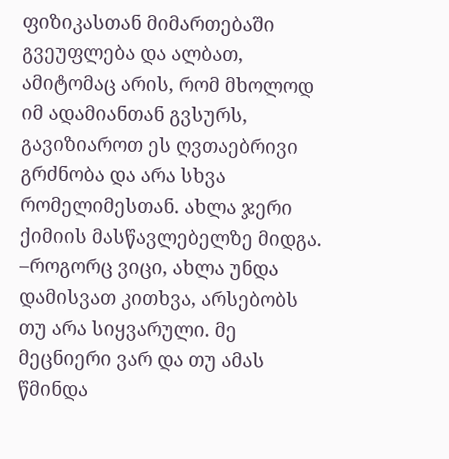ფიზიკასთან მიმართებაში გვეუფლება და ალბათ, ამიტომაც არის, რომ მხოლოდ იმ ადამიანთან გვსურს, გავიზიაროთ ეს ღვთაებრივი გრძნობა და არა სხვა რომელიმესთან. ახლა ჯერი ქიმიის მასწავლებელზე მიდგა. –როგორც ვიცი, ახლა უნდა დამისვათ კითხვა, არსებობს თუ არა სიყვარული. მე მეცნიერი ვარ და თუ ამას წმინდა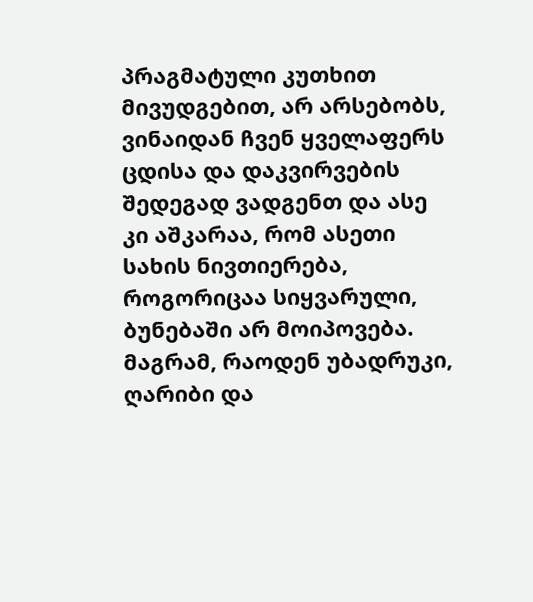პრაგმატული კუთხით მივუდგებით, არ არსებობს, ვინაიდან ჩვენ ყველაფერს ცდისა და დაკვირვების შედეგად ვადგენთ და ასე კი აშკარაა, რომ ასეთი სახის ნივთიერება, როგორიცაა სიყვარული, ბუნებაში არ მოიპოვება. მაგრამ, რაოდენ უბადრუკი, ღარიბი და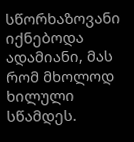სწორხაზოვანი იქნებოდა ადამიანი, მას რომ მხოლოდ ხილული სწამდეს.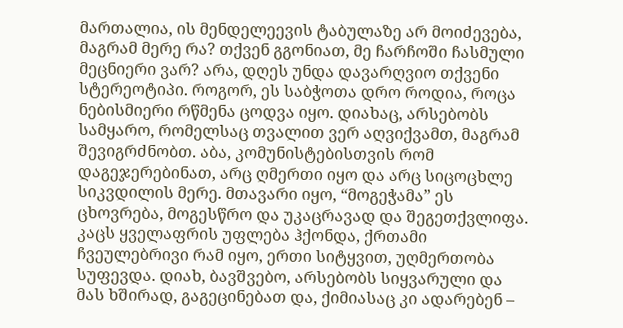მართალია, ის მენდელეევის ტაბულაზე არ მოიძევება, მაგრამ მერე რა? თქვენ გგონიათ, მე ჩარჩოში ჩასმული მეცნიერი ვარ? არა, დღეს უნდა დავარღვიო თქვენი სტერეოტიპი. როგორ, ეს საბჭოთა დრო როდია, როცა ნებისმიერი რწმენა ცოდვა იყო. დიახაც, არსებობს სამყარო, რომელსაც თვალით ვერ აღვიქვამთ, მაგრამ შევიგრძნობთ. აბა, კომუნისტებისთვის რომ დაგეჯერებინათ, არც ღმერთი იყო და არც სიცოცხლე სიკვდილის მერე. მთავარი იყო, “მოგეჭამა” ეს ცხოვრება, მოგესწრო და უკაცრავად და შეგეთქვლიფა. კაცს ყველაფრის უფლება ჰქონდა, ქრთამი ჩვეულებრივი რამ იყო, ერთი სიტყვით, უღმერთობა სუფევდა. დიახ, ბავშვებო, არსებობს სიყვარული და მას ხშირად, გაგეცინებათ და, ქიმიასაც კი ადარებენ –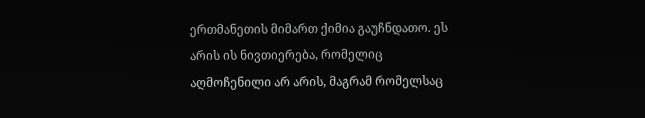ერთმანეთის მიმართ ქიმია გაუჩნდათო. ეს არის ის ნივთიერება, რომელიც აღმოჩენილი არ არის, მაგრამ რომელსაც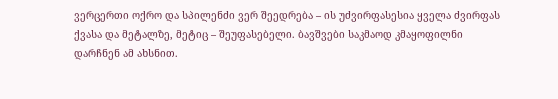ვერცერთი ოქრო და სპილენძი ვერ შეედრება – ის უძვირფასესია ყველა ძვირფას ქვასა და მეტალზე, მეტიც – შეუფასებელი. ბავშვები საკმაოდ კმაყოფილნი დარჩნენ ამ ახსნით.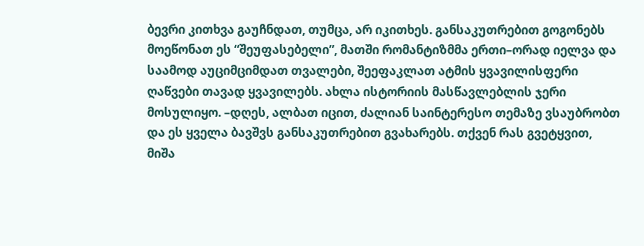ბევრი კითხვა გაუჩნდათ, თუმცა, არ იკითხეს. განსაკუთრებით გოგონებს მოეწონათ ეს “შეუფასებელი”, მათში რომანტიზმმა ერთი–ორად იელვა და საამოდ აუციმციმდათ თვალები, შეეფაკლათ ატმის ყვავილისფერი ღაწვები თავად ყვავილებს. ახლა ისტორიის მასწავლებლის ჯერი მოსულიყო. –დღეს, ალბათ იცით, ძალიან საინტერესო თემაზე ვსაუბრობთ და ეს ყველა ბავშვს განსაკუთრებით გვახარებს. თქვენ რას გვეტყვით, მიშა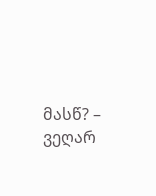მასწ? – ვეღარ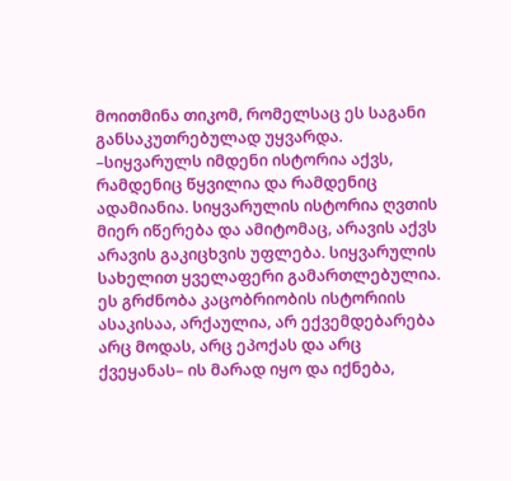მოითმინა თიკომ, რომელსაც ეს საგანი განსაკუთრებულად უყვარდა. –სიყვარულს იმდენი ისტორია აქვს, რამდენიც წყვილია და რამდენიც ადამიანია. სიყვარულის ისტორია ღვთის მიერ იწერება და ამიტომაც, არავის აქვს არავის გაკიცხვის უფლება. სიყვარულის სახელით ყველაფერი გამართლებულია. ეს გრძნობა კაცობრიობის ისტორიის ასაკისაა, არქაულია, არ ექვემდებარება არც მოდას, არც ეპოქას და არც ქვეყანას– ის მარად იყო და იქნება,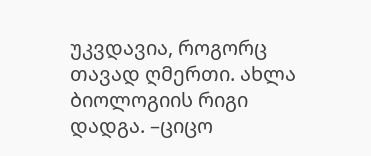უკვდავია, როგორც თავად ღმერთი. ახლა ბიოლოგიის რიგი დადგა. –ციცო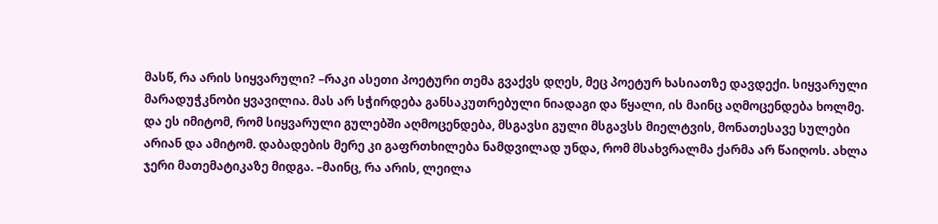მასწ, რა არის სიყვარული? –რაკი ასეთი პოეტური თემა გვაქვს დღეს, მეც პოეტურ ხასიათზე დავდექი. სიყვარული მარადუჭკნობი ყვავილია. მას არ სჭირდება განსაკუთრებული ნიადაგი და წყალი, ის მაინც აღმოცენდება ხოლმე. და ეს იმიტომ, რომ სიყვარული გულებში აღმოცენდება, მსგავსი გული მსგავსს მიელტვის, მონათესავე სულები არიან და ამიტომ. დაბადების მერე კი გაფრთხილება ნამდვილად უნდა, რომ მსახვრალმა ქარმა არ წაიღოს. ახლა ჯერი მათემატიკაზე მიდგა. –მაინც, რა არის, ლეილა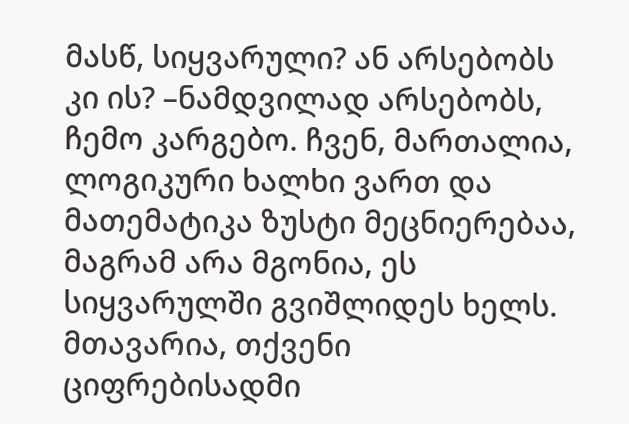მასწ, სიყვარული? ან არსებობს კი ის? –ნამდვილად არსებობს, ჩემო კარგებო. ჩვენ, მართალია, ლოგიკური ხალხი ვართ და მათემატიკა ზუსტი მეცნიერებაა, მაგრამ არა მგონია, ეს სიყვარულში გვიშლიდეს ხელს. მთავარია, თქვენი ციფრებისადმი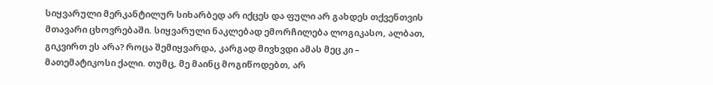სიყვარული მერკანტილურ სიხარბედ არ იქცეს და ფული არ გახდეს თქვენთვის მთავარი ცხოვრებაში. სიყვარული ნაკლებად ემორჩილება ლოგიკასო, ალბათ, გიკვირთ ეს არა? როცა შემიყვარდა, კარგად მივხვდი ამას მეც კი – მათემატიკოსი ქალი. თუმც, მე მაინც მოგიწოდებთ, არ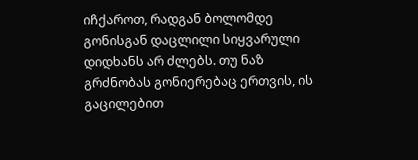იჩქაროთ, რადგან ბოლომდე გონისგან დაცლილი სიყვარული დიდხანს არ ძლებს. თუ ნაზ გრძნობას გონიერებაც ერთვის, ის გაცილებით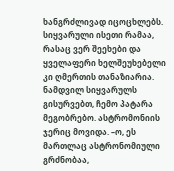ხანგრძლივად იცოცხლებს. სიყვარული ისეთი რამაა, რასაც ვერ შეეხები და ყველაფერი ხელშეუხებელი კი ღმერთის თანაზიარია. ნამდვილ სიყვარულს გისურვებთ, ჩემო პატარა მეგობრებო. ასტრომონიის ჯერიც მოვიდა. –ო, ეს მართლაც ასტრონომიული გრძნობაა,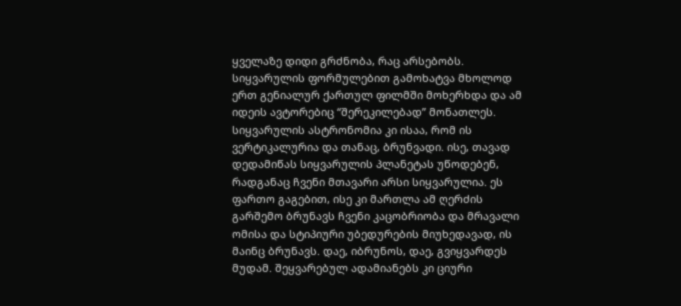ყველაზე დიდი გრძნობა, რაც არსებობს. სიყვარულის ფორმულებით გამოხატვა მხოლოდ ერთ გენიალურ ქართულ ფილმში მოხერხდა და ამ იდეის ავტორებიც “შერეკილებად” მონათლეს. სიყვარულის ასტრონომია კი ისაა, რომ ის ვერტიკალურია და თანაც, ბრუნვადი. ისე, თავად დედამიწას სიყვარულის პლანეტას უწოდებენ, რადგანაც ჩვენი მთავარი არსი სიყვარულია. ეს ფართო გაგებით, ისე კი მართლა ამ ღერძის გარშემო ბრუნავს ჩვენი კაცობრიობა და მრავალი ომისა და სტიპიური უბედურების მიუხედავად, ის მაინც ბრუნავს. დაე, იბრუნოს, დაე, გვიყვარდეს მუდამ. შეყვარებულ ადამიანებს კი ციური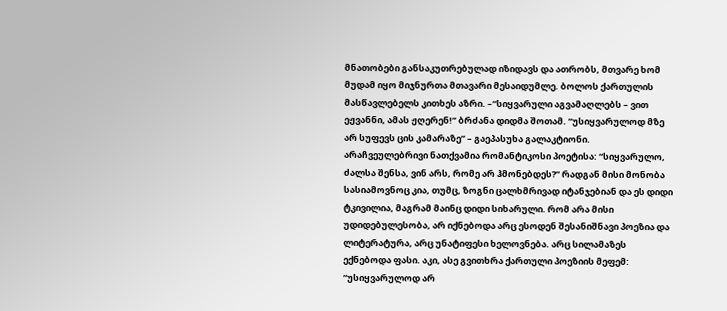მნათობები განსაკუთრებულად იზიდავს და ათრობს, მთვარე ხომ მუდამ იყო მიჯნურთა მთავარი მესაიდუმლე. ბოლოს ქართულის მასწავლებელს კითხეს აზრი. –“სიყვარული აგვამაღლებს – ვით ეჟვანნი, ამას ჟღერენ!” ბრძანა დიდმა შოთამ. “უსიყვარულოდ მზე არ სუფევს ცის კამარაზე” – გაეპასუხა გალაკტიონი. არაჩვეულებრივი ნათქვამია რომანტიკოსი პოეტისა: “სიყვარულო, ძალსა შენსა, ვინ არს, რომე არ ჰმონებდეს?” რადგან მისი მონობა სასიამოვნოც კია, თუმც, ზოგნი ცალხმრივად იტანჯებიან და ეს დიდი ტკივილია, მაგრამ მაინც დიდი სიხარული. რომ არა მისი უდიდებულესობა, არ იქნებოდა არც ესოდენ შესანიშნავი პოეზია და ლიტერატურა, არც უნატიფესი ხელოვნება. არც სილამაზეს ექნებოდა ფასი. აკი, ასე გვითხრა ქართული პოეზიის მეფემ: “უსიყვარულოდ არ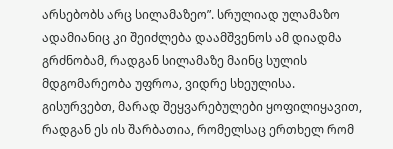არსებობს არც სილამაზეო”. სრულიად ულამაზო ადამიანიც კი შეიძლება დაამშვენოს ამ დიადმა გრძნობამ, რადგან სილამაზე მაინც სულის მდგომარეობა უფროა, ვიდრე სხეულისა. გისურვებთ, მარად შეყვარებულები ყოფილიყავით, რადგან ეს ის შარბათია, რომელსაც ერთხელ რომ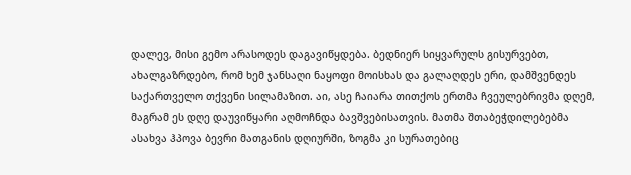დალევ, მისი გემო არასოდეს დაგავიწყდება. ბედნიერ სიყვარულს გისურვებთ, ახალგაზრდებო, რომ ხემ ჯანსაღი ნაყოფი მოისხას და გალაღდეს ერი, დამშვენდეს საქართველო თქვენი სილამაზით. აი, ასე ჩაიარა თითქოს ერთმა ჩვეულებრივმა დღემ, მაგრამ ეს დღე დაუვიწყარი აღმოჩნდა ბავშვებისათვის. მათმა შთაბეჭდილებებმა ასახვა ჰპოვა ბევრი მათგანის დღიურში, ზოგმა კი სურათებიც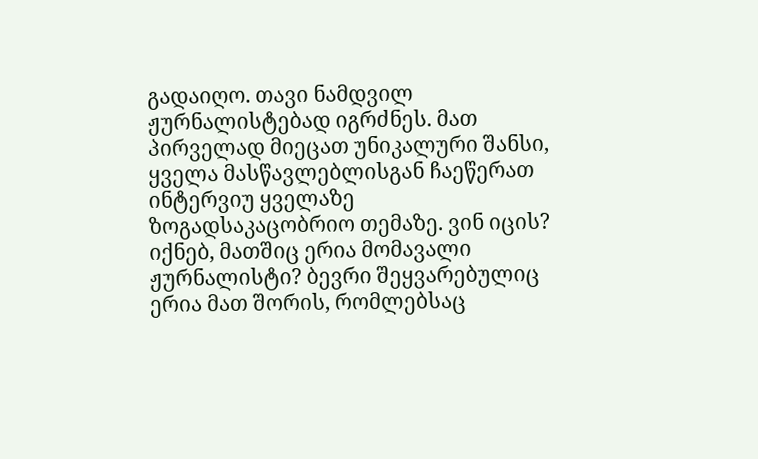გადაიღო. თავი ნამდვილ ჟურნალისტებად იგრძნეს. მათ პირველად მიეცათ უნიკალური შანსი, ყველა მასწავლებლისგან ჩაეწერათ ინტერვიუ ყველაზე ზოგადსაკაცობრიო თემაზე. ვინ იცის? იქნებ, მათშიც ერია მომავალი ჟურნალისტი? ბევრი შეყვარებულიც ერია მათ შორის, რომლებსაც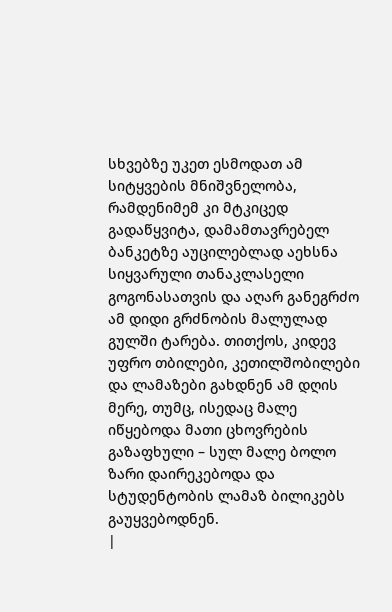სხვებზე უკეთ ესმოდათ ამ სიტყვების მნიშვნელობა, რამდენიმემ კი მტკიცედ გადაწყვიტა, დამამთავრებელ ბანკეტზე აუცილებლად აეხსნა სიყვარული თანაკლასელი გოგონასათვის და აღარ განეგრძო ამ დიდი გრძნობის მალულად გულში ტარება. თითქოს, კიდევ უფრო თბილები, კეთილშობილები და ლამაზები გახდნენ ამ დღის მერე, თუმც, ისედაც მალე იწყებოდა მათი ცხოვრების გაზაფხული – სულ მალე ბოლო ზარი დაირეკებოდა და სტუდენტობის ლამაზ ბილიკებს გაუყვებოდნენ.
|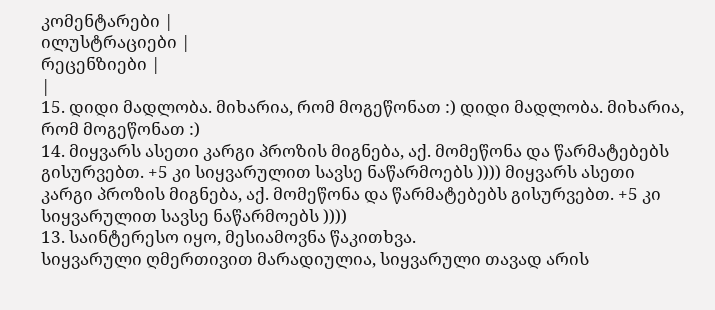კომენტარები |
ილუსტრაციები |
რეცენზიები |
|
15. დიდი მადლობა. მიხარია, რომ მოგეწონათ :) დიდი მადლობა. მიხარია, რომ მოგეწონათ :)
14. მიყვარს ასეთი კარგი პროზის მიგნება, აქ. მომეწონა და წარმატებებს გისურვებთ. +5 კი სიყვარულით სავსე ნაწარმოებს )))) მიყვარს ასეთი კარგი პროზის მიგნება, აქ. მომეწონა და წარმატებებს გისურვებთ. +5 კი სიყვარულით სავსე ნაწარმოებს ))))
13. საინტერესო იყო, მესიამოვნა წაკითხვა.
სიყვარული ღმერთივით მარადიულია, სიყვარული თავად არის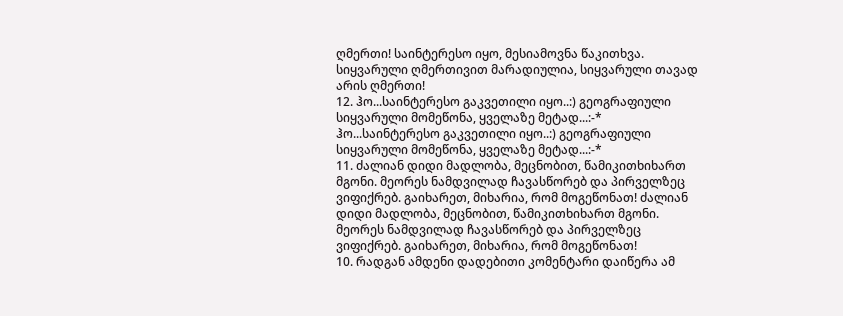ღმერთი! საინტერესო იყო, მესიამოვნა წაკითხვა.
სიყვარული ღმერთივით მარადიულია, სიყვარული თავად არის ღმერთი!
12. ჰო...საინტერესო გაკვეთილი იყო..:) გეოგრაფიული სიყვარული მომეწონა, ყველაზე მეტად...:-* ჰო...საინტერესო გაკვეთილი იყო..:) გეოგრაფიული სიყვარული მომეწონა, ყველაზე მეტად...:-*
11. ძალიან დიდი მადლობა, მეცნობით, წამიკითხიხართ მგონი. მეორეს ნამდვილად ჩავასწორებ და პირველზეც ვიფიქრებ. გაიხარეთ, მიხარია, რომ მოგეწონათ! ძალიან დიდი მადლობა, მეცნობით, წამიკითხიხართ მგონი. მეორეს ნამდვილად ჩავასწორებ და პირველზეც ვიფიქრებ. გაიხარეთ, მიხარია, რომ მოგეწონათ!
10. რადგან ამდენი დადებითი კომენტარი დაიწერა ამ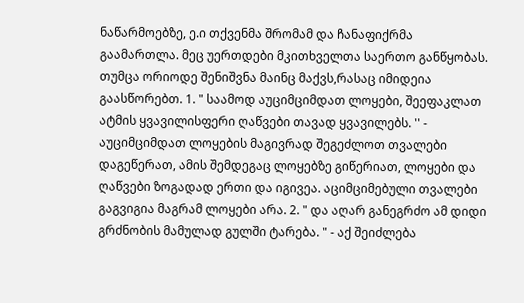ნაწარმოებზე, ე.ი თქვენმა შრომამ და ჩანაფიქრმა გაამართლა. მეც უერთდები მკითხველთა საერთო განწყობას. თუმცა ორიოდე შენიშვნა მაინც მაქვს,რასაც იმიდეია გაასწორებთ. 1. " საამოდ აუციმციმდათ ლოყები, შეეფაკლათ ატმის ყვავილისფერი ღაწვები თავად ყვავილებს. '' - აუციმციმდათ ლოყების მაგივრად შეგეძლოთ თვალები დაგეწერათ, ამის შემდეგაც ლოყებზე გიწერიათ, ლოყები და ღაწვები ზოგადად ერთი და იგივეა. აციმციმებული თვალები გაგვიგია მაგრამ ლოყები არა. 2. " და აღარ განეგრძო ამ დიდი გრძნობის მამულად გულში ტარება. " - აქ შეიძლება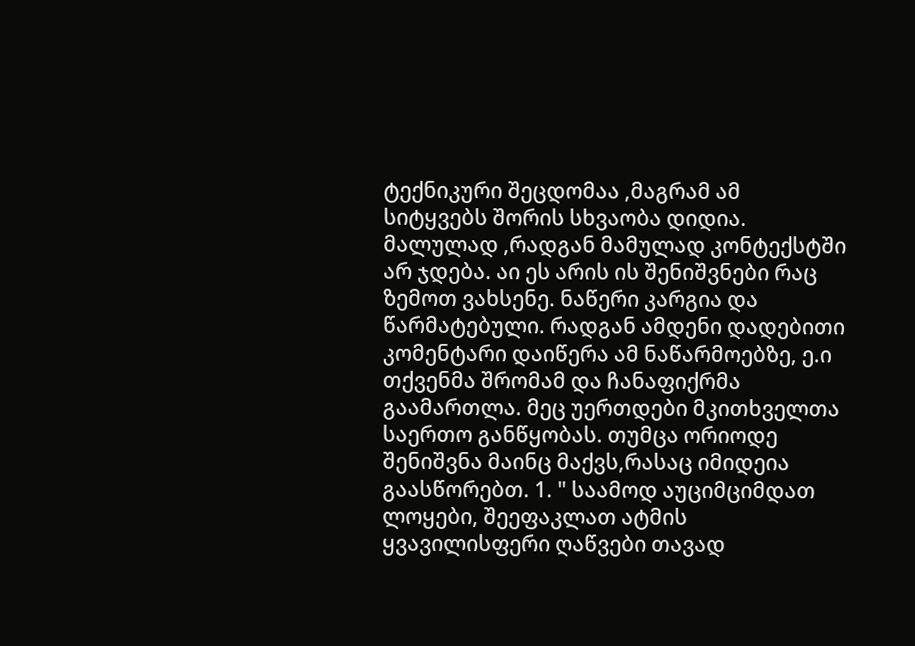ტექნიკური შეცდომაა ,მაგრამ ამ სიტყვებს შორის სხვაობა დიდია. მალულად ,რადგან მამულად კონტექსტში არ ჯდება. აი ეს არის ის შენიშვნები რაც ზემოთ ვახსენე. ნაწერი კარგია და წარმატებული. რადგან ამდენი დადებითი კომენტარი დაიწერა ამ ნაწარმოებზე, ე.ი თქვენმა შრომამ და ჩანაფიქრმა გაამართლა. მეც უერთდები მკითხველთა საერთო განწყობას. თუმცა ორიოდე შენიშვნა მაინც მაქვს,რასაც იმიდეია გაასწორებთ. 1. " საამოდ აუციმციმდათ ლოყები, შეეფაკლათ ატმის ყვავილისფერი ღაწვები თავად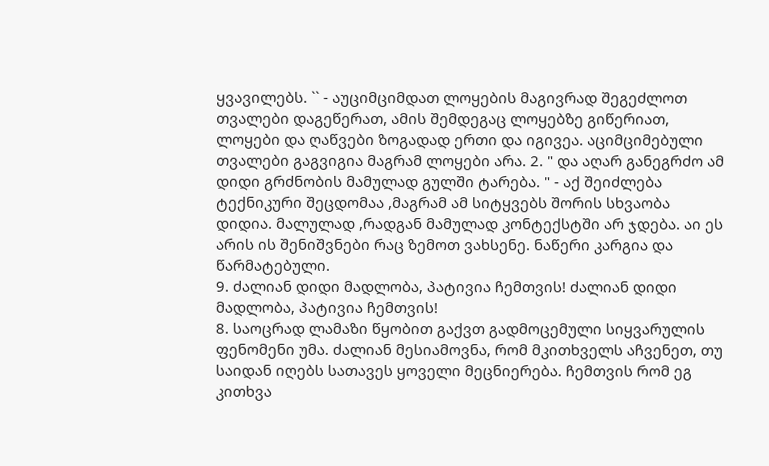ყვავილებს. `` - აუციმციმდათ ლოყების მაგივრად შეგეძლოთ თვალები დაგეწერათ, ამის შემდეგაც ლოყებზე გიწერიათ, ლოყები და ღაწვები ზოგადად ერთი და იგივეა. აციმციმებული თვალები გაგვიგია მაგრამ ლოყები არა. 2. " და აღარ განეგრძო ამ დიდი გრძნობის მამულად გულში ტარება. " - აქ შეიძლება ტექნიკური შეცდომაა ,მაგრამ ამ სიტყვებს შორის სხვაობა დიდია. მალულად ,რადგან მამულად კონტექსტში არ ჯდება. აი ეს არის ის შენიშვნები რაც ზემოთ ვახსენე. ნაწერი კარგია და წარმატებული.
9. ძალიან დიდი მადლობა, პატივია ჩემთვის! ძალიან დიდი მადლობა, პატივია ჩემთვის!
8. საოცრად ლამაზი წყობით გაქვთ გადმოცემული სიყვარულის ფენომენი უმა. ძალიან მესიამოვნა, რომ მკითხველს აჩვენეთ, თუ საიდან იღებს სათავეს ყოველი მეცნიერება. ჩემთვის რომ ეგ კითხვა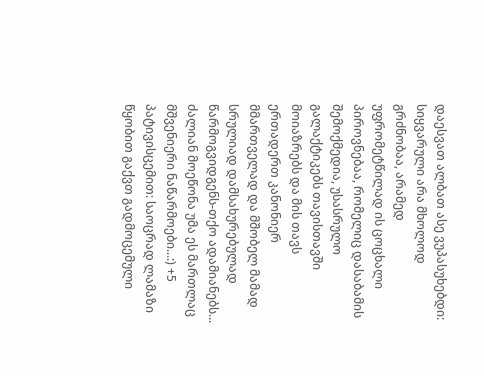დაესვათ ალბათ ასე ვუპასუხებდი: სიყვარული არა მხოლოდ გრძნობაა, არამედ უფრომეტწილად ის ცოცხალი პიროვნებაა, რომელიც დასაბამის შემოქმედია, უსასრულო გალაქტიკებს თავისთავში მოიაზრებს და მის თავს ერთადერთ კანონიერ მმართველად და მშობელ მამად სრულიად დამსახურებულად წარმოგვიდგენს-თქო ადამიანებს...
ძალიან მოეწონა უმა ეს მართლაც მშვენიერი ნაწარმოები...:) +5
პატივისცემით: საოცრად ლამაზი წყობით გაქვთ გადმოცემული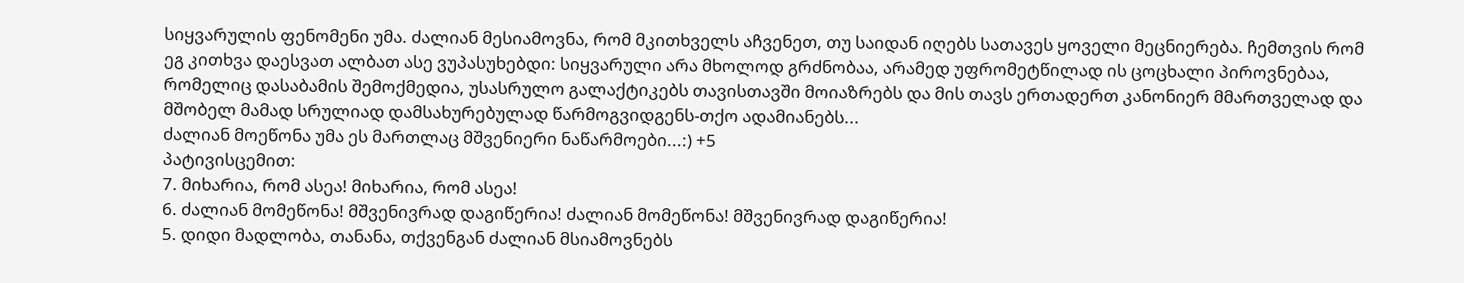სიყვარულის ფენომენი უმა. ძალიან მესიამოვნა, რომ მკითხველს აჩვენეთ, თუ საიდან იღებს სათავეს ყოველი მეცნიერება. ჩემთვის რომ ეგ კითხვა დაესვათ ალბათ ასე ვუპასუხებდი: სიყვარული არა მხოლოდ გრძნობაა, არამედ უფრომეტწილად ის ცოცხალი პიროვნებაა, რომელიც დასაბამის შემოქმედია, უსასრულო გალაქტიკებს თავისთავში მოიაზრებს და მის თავს ერთადერთ კანონიერ მმართველად და მშობელ მამად სრულიად დამსახურებულად წარმოგვიდგენს-თქო ადამიანებს...
ძალიან მოეწონა უმა ეს მართლაც მშვენიერი ნაწარმოები...:) +5
პატივისცემით:
7. მიხარია, რომ ასეა! მიხარია, რომ ასეა!
6. ძალიან მომეწონა! მშვენივრად დაგიწერია! ძალიან მომეწონა! მშვენივრად დაგიწერია!
5. დიდი მადლობა, თანანა, თქვენგან ძალიან მსიამოვნებს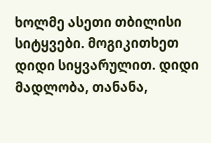ხოლმე ასეთი თბილისი სიტყვები. მოგიკითხეთ დიდი სიყვარულით. დიდი მადლობა, თანანა,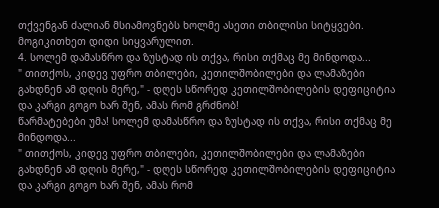თქვენგან ძალიან მსიამოვნებს ხოლმე ასეთი თბილისი სიტყვები. მოგიკითხეთ დიდი სიყვარულით.
4. სოლემ დამასწრო და ზუსტად ის თქვა, რისი თქმაც მე მინდოდა...
" თითქოს, კიდევ უფრო თბილები, კეთილშობილები და ლამაზები გახდნენ ამ დღის მერე," - დღეს სწორედ კეთილშობილების დეფიციტია და კარგი გოგო ხარ შენ, ამას რომ გრძნობ!
წარმატებები უმა! სოლემ დამასწრო და ზუსტად ის თქვა, რისი თქმაც მე მინდოდა...
" თითქოს, კიდევ უფრო თბილები, კეთილშობილები და ლამაზები გახდნენ ამ დღის მერე," - დღეს სწორედ კეთილშობილების დეფიციტია და კარგი გოგო ხარ შენ, ამას რომ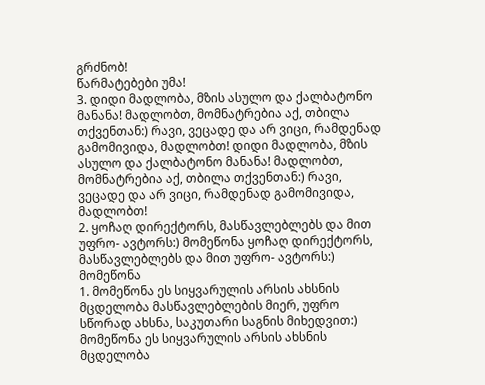გრძნობ!
წარმატებები უმა!
3. დიდი მადლობა, მზის ასულო და ქალბატონო მანანა! მადლობთ, მომნატრებია აქ, თბილა თქვენთან:) რავი, ვეცადე და არ ვიცი, რამდენად გამომივიდა, მადლობთ! დიდი მადლობა, მზის ასულო და ქალბატონო მანანა! მადლობთ, მომნატრებია აქ, თბილა თქვენთან:) რავი, ვეცადე და არ ვიცი, რამდენად გამომივიდა, მადლობთ!
2. ყოჩაღ დირექტორს, მასწავლებლებს და მით უფრო- ავტორს:) მომეწონა ყოჩაღ დირექტორს, მასწავლებლებს და მით უფრო- ავტორს:) მომეწონა
1. მომეწონა ეს სიყვარულის არსის ახსნის მცდელობა მასწავლებლების მიერ, უფრო სწორად ახსნა, საკუთარი საგნის მიხედვით:) მომეწონა ეს სიყვარულის არსის ახსნის მცდელობა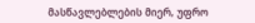მასწავლებლების მიერ, უფრო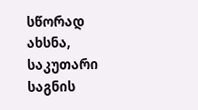სწორად ახსნა, საკუთარი საგნის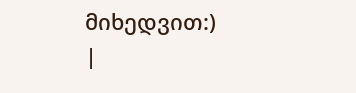მიხედვით:)
|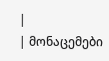|
| მონაცემები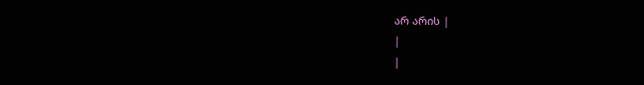არ არის |
|
|